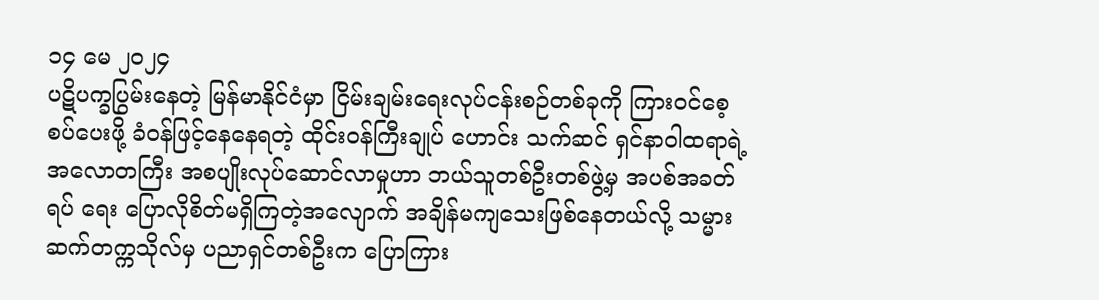၁၄ မေ ၂၀၂၄
ပဋိပက္ခပြွမ်းနေတဲ့ မြန်မာနိုင်ငံမှာ ငြိမ်းချမ်းရေးလုပ်ငန်းစဉ်တစ်ခုကို ကြားဝင်စေ့စပ်ပေးဖို့ ခံဝန်ဖြင့်နေနေရတဲ့ ထိုင်းဝန်ကြီးချုပ် ဟောင်း သက်ဆင် ရှင်နာဝါထရာရဲ့ အလောတကြီး အစပျိုးလုပ်ဆောင်လာမှုဟာ ဘယ်သူတစ်ဦးတစ်ဖွဲ့မှ အပစ်အခတ်ရပ် ရေး ပြောလိုစိတ်မရှိကြတဲ့အလျောက် အချိန်မကျသေးဖြစ်နေတယ်လို့ သမ္မားဆက်တက္ကသိုလ်မှ ပညာရှင်တစ်ဦးက ပြောကြား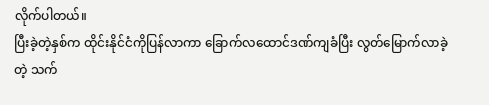လိုက်ပါတယ်။
ပြီးခဲ့တဲ့နှစ်က ထိုင်းနိုင်ငံကိုပြန်လာကာ ခြောက်လထောင်ဒဏ်ကျခံပြီး လွတ်မြောက်လာခဲ့တဲ့ သက်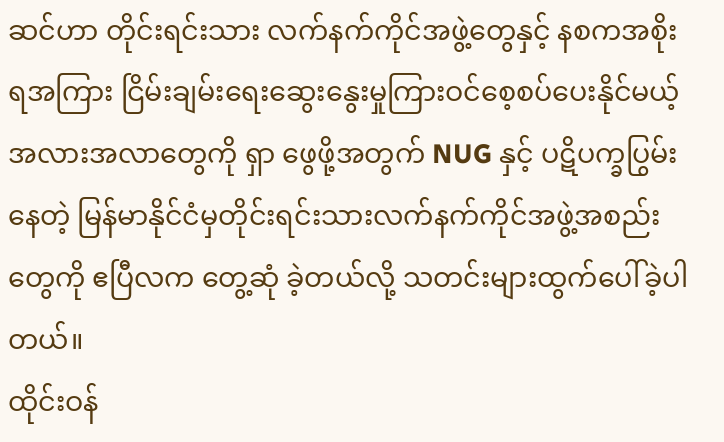ဆင်ဟာ တိုင်းရင်းသား လက်နက်ကိုင်အဖွဲ့တွေနှင့် နစကအစိုးရအကြား ငြိမ်းချမ်းရေးဆွေးနွေးမှုကြားဝင်စေ့စပ်ပေးနိုင်မယ့် အလားအလာတွေကို ရှာ ဖွေဖို့အတွက် NUG နှင့် ပဋိပက္ခပြွမ်းနေတဲ့ မြန်မာနိုင်ငံမှတိုင်းရင်းသားလက်နက်ကိုင်အဖွဲ့အစည်းတွေကို ဧပြီလက တွေ့ဆုံ ခဲ့တယ်လို့ သတင်းများထွက်ပေါ်ခဲ့ပါတယ်။
ထိုင်းဝန်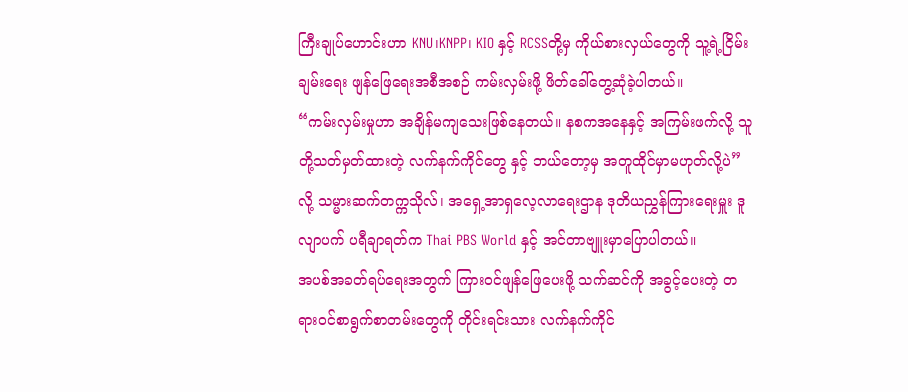ကြီးချုပ်ဟောင်းဟာ KNU၊KNPP၊ KIO နှင့် RCSSတို့မှ ကိုယ်စားလှယ်တွေကို သူ့ရဲ့ငြိမ်းချမ်းရေး ဖျန်ဖြေရေးအစီအစဉ် ကမ်းလှမ်းဖို့ ဖိတ်ခေါ်တွေ့ဆုံခဲ့ပါတယ်။
“ကမ်းလှမ်းမှုဟာ အချိန်မကျသေးဖြစ်နေတယ်။ နစကအနေနှင့် အကြမ်းဖက်လို့ သူတို့သတ်မှတ်ထားတဲ့ လက်နက်ကိုင်တွေ နှင့် ဘယ်တော့မှ အတူထိုင်မှာမဟုတ်လို့ပဲ” လို့ သမ္မားဆက်တက္ကသိုလ်၊ အရှေ့အာရှလေ့လာရေးဌာန ဒုတိယညွှန်ကြားရေးမှူး ဒူလျာပက် ပရီချာရတ်က Thai PBS World နှင့် အင်တာဗျူးမှာပြောပါတယ်။
အပစ်အခတ်ရပ်ရေးအတွက် ကြားဝင်ဖျန်ဖြေပေးဖို့ သက်ဆင်ကို အခွင့်ပေးတဲ့ တရားဝင်စာရွက်စာတမ်းတွေကို တိုင်းရင်းသား လက်နက်ကိုင်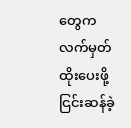တွေက လက်မှတ်ထိုးပေးဖို့ ငြင်းဆန်ခဲ့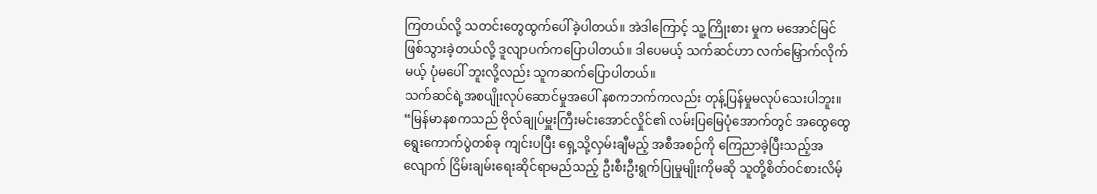ကြတယ်လို့ သတင်းတွေထွက်ပေါ်ခဲ့ပါတယ်။ အဲဒါကြောင့် သူ့ကြိုးစား မှုက မအောင်မြင်ဖြစ်သွားခဲ့တယ်လို့ ဒူလျာပက်ကပြောပါတယ်။ ဒါပေမယ့် သက်ဆင်ဟာ လက်မြှောက်လိုက်မယ့် ပုံမပေါ် ဘူးလို့လည်း သူကဆက်ပြောပါတယ်။
သက်ဆင်ရဲ့အစပျိုးလုပ်ဆောင်မှုအပေါ် နစကဘက်ကလည်း တုန့်ပြန်မှုမလုပ်သေးပါဘူး။
“မြန်မာနစကသည် ဗိုလ်ချုပ်မှူးကြီးမင်းအောင်လှိုင်၏ လမ်းပြမြေပုံအောက်တွင် အထွေထွေရွေးကောက်ပွဲတစ်ခု ကျင်းပပြီး ရှေ့သို့လှမ်းချီမည့် အစီအစဉ်ကို ကြေညာခဲ့ပြီးသည့်အလျောက် ငြိမ်းချမ်းရေးဆိုင်ရာမည်သည့် ဦးစီးဦးရွက်ပြုမှုမျိုးကိုမဆို သူတို့စိတ်ဝင်စားလိမ့်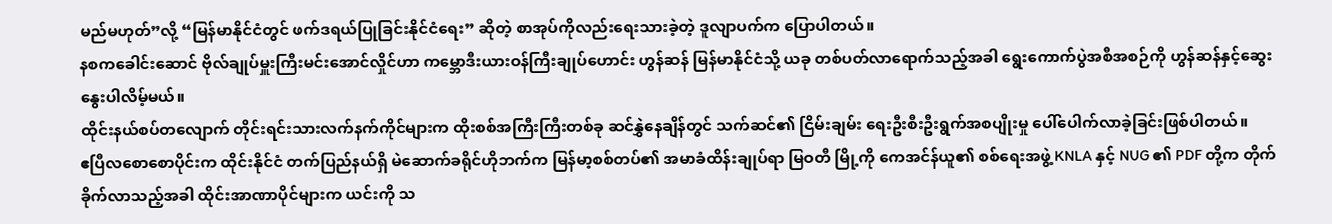မည်မဟုတ်”လို့ “မြန်မာနိုင်ငံတွင် ဖက်ဒရယ်ပြုခြင်းနိုင်ငံရေး” ဆိုတဲ့ စာအုပ်ကိုလည်းရေးသားခဲ့တဲ့ ဒူလျာပက်က ပြောပါတယ်။
နစကခေါင်းဆောင် ဗိုလ်ချုပ်မှူးကြီးမင်းအောင်လှိုင်ဟာ ကမ္ဘောဒီးယားဝန်ကြီးချုပ်ဟောင်း ဟွန်ဆန် မြန်မာနိုင်ငံသို့ ယခု တစ်ပတ်လာရောက်သည့်အခါ ရွေးကောက်ပွဲအစီအစဉ်ကို ဟွန်ဆန်နှင့်ဆွေးနွေးပါလိမ့်မယ်။
ထိုင်းနယ်စပ်တလျောက် တိုင်းရင်းသားလက်နက်ကိုင်များက ထိုးစစ်အကြီးကြီးတစ်ခု ဆင်နွှဲနေချိန်တွင် သက်ဆင်၏ ငြိမ်းချမ်း ရေးဦးစီးဦးရွက်အစပျိုးမှု ပေါ်ပေါက်လာခဲ့ခြင်းဖြစ်ပါတယ်။
ဧပြီလစောစောပိုင်းက ထိုင်းနိုင်ငံ တက်ပြည်နယ်ရှိ မဲဆောက်ခရိုင်ဟိုဘက်က မြန်မာ့စစ်တပ်၏ အမာခံထိန်းချုပ်ရာ မြဝတီ မြို့ကို ကေအင်န်ယူ၏ စစ်ရေးအဖွဲ့ KNLA နှင့် NUG ၏ PDF တို့က တိုက်ခိုက်လာသည့်အခါ ထိုင်းအာဏာပိုင်များက ယင်းကို သ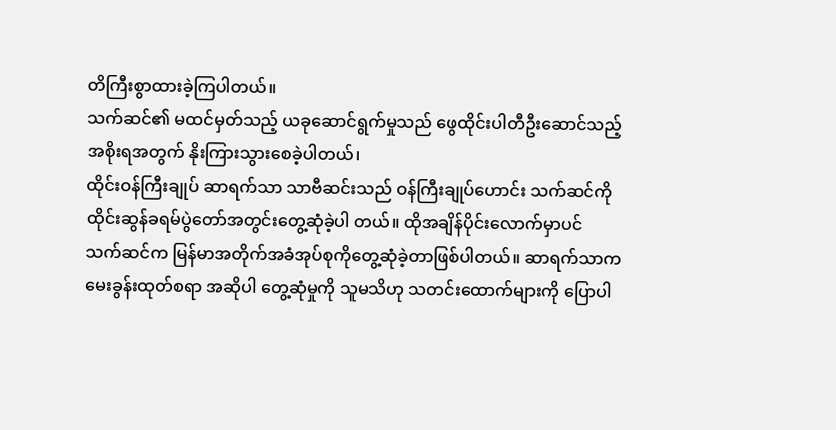တိကြီးစွာထားခဲ့ကြပါတယ်။
သက်ဆင်၏ မထင်မှတ်သည့် ယခုဆောင်ရွက်မှုသည် ဖွေထိုင်းပါတီဦးဆောင်သည့် အစိုးရအတွက် နိုးကြားသွားစေခဲ့ပါတယ်၊
ထိုင်းဝန်ကြီးချုပ် ဆာရက်သာ သာဗီဆင်းသည် ဝန်ကြီးချုပ်ဟောင်း သက်ဆင်ကို ထိုင်းဆွန်ခရမ်ပွဲတော်အတွင်းတွေ့ဆုံခဲ့ပါ တယ်။ ထိုအချိန်ပိုင်းလောက်မှာပင် သက်ဆင်က မြန်မာအတိုက်အခံအုပ်စုကိုတွေ့ဆုံခဲ့တာဖြစ်ပါတယ်။ ဆာရက်သာက မေးခွန်းထုတ်စရာ အဆိုပါ တွေ့ဆုံမှုကို သူမသိဟု သတင်းထောက်များကို ပြောပါ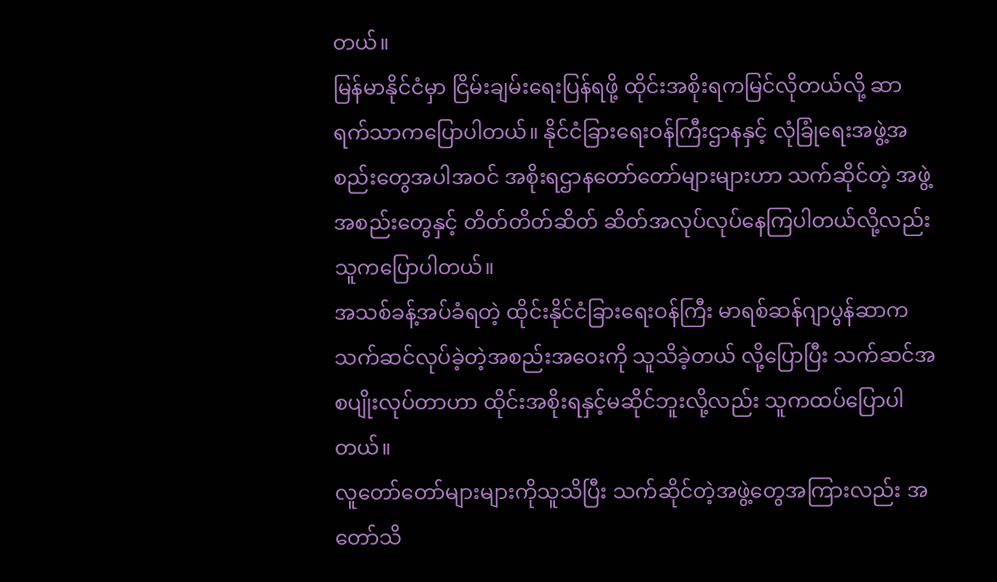တယ်။
မြန်မာနိုင်ငံမှာ ငြိမ်းချမ်းရေးပြန်ရဖို့ ထိုင်းအစိုးရကမြင်လိုတယ်လို့ ဆာရက်သာကပြောပါတယ်။ နိုင်ငံခြားရေးဝန်ကြီးဌာနနှင့် လုံခြုံရေးအဖွဲ့အစည်းတွေအပါအဝင် အစိုးရဌာနတော်တော်များများဟာ သက်ဆိုင်တဲ့ အဖွဲ့အစည်းတွေနှင့် တိတ်တိတ်ဆိတ် ဆိတ်အလုပ်လုပ်နေကြပါတယ်လို့လည်း သူကပြောပါတယ်။
အသစ်ခန့်အပ်ခံရတဲ့ ထိုင်းနိုင်ငံခြားရေးဝန်ကြီး မာရစ်ဆန်ဂျာပွန်ဆာက သက်ဆင်လုပ်ခဲ့တဲ့အစည်းအဝေးကို သူသိခဲ့တယ် လို့ပြောပြီး သက်ဆင်အစပျိုးလုပ်တာဟာ ထိုင်းအစိုးရနှင့်မဆိုင်ဘူးလို့လည်း သူကထပ်ပြောပါတယ်။
လူတော်တော်များများကိုသူသိပြီး သက်ဆိုင်တဲ့အဖွဲ့တွေအကြားလည်း အတော်သိ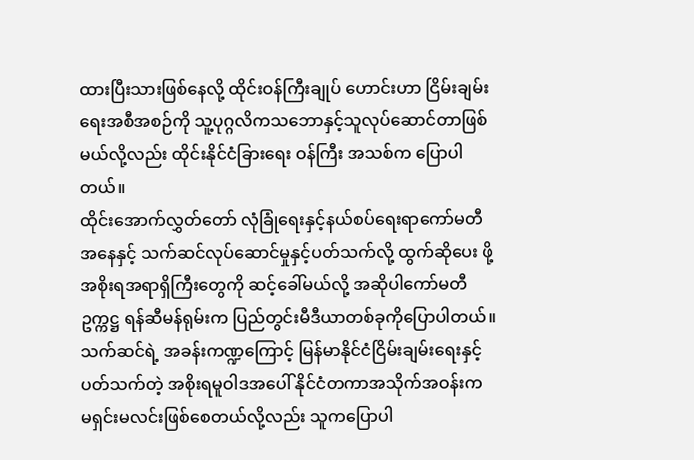ထားပြီးသားဖြစ်နေလို့ ထိုင်းဝန်ကြီးချုပ် ဟောင်းဟာ ငြိမ်းချမ်းရေးအစီအစဉ်ကို သူ့ပုဂ္ဂလိကသဘောနှင့်သူလုပ်ဆောင်တာဖြစ်မယ်လို့လည်း ထိုင်းနိုင်ငံခြားရေး ဝန်ကြီး အသစ်က ပြောပါတယ်။
ထိုင်းအောက်လွှတ်တော် လုံခြုံရေးနှင့်နယ်စပ်ရေးရာကော်မတီအနေနှင့် သက်ဆင်လုပ်ဆောင်မှုနှင့်ပတ်သက်လို့ ထွက်ဆိုပေး ဖို့ အစိုးရအရာရှိကြီးတွေကို ဆင့်ခေါ်မယ်လို့ အဆိုပါကော်မတီဥက္ကဋ္ဌ ရန်ဆီမန်ရုမ်းက ပြည်တွင်းမီဒီယာတစ်ခုကိုပြောပါတယ်။
သက်ဆင်ရဲ့ အခန်းကဏ္ဍကြောင့် မြန်မာနိုင်ငံငြိမ်းချမ်းရေးနှင့်ပတ်သက်တဲ့ အစိုးရမူဝါဒအပေါ် နိုင်ငံတကာအသိုက်အဝန်းက မရှင်းမလင်းဖြစ်စေတယ်လို့လည်း သူကပြောပါ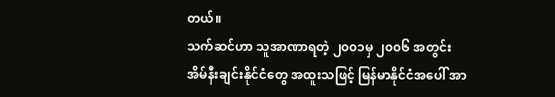တယ်။
သက်ဆင်ဟာ သူအာဏာရတဲ့ ၂၀၀၁မှ ၂၀၀၆ အတွင်း အိမ်နီးချင်းနိုင်ငံတွေ အထူးသဖြင့် မြန်မာနိုင်ငံအပေါ် အာ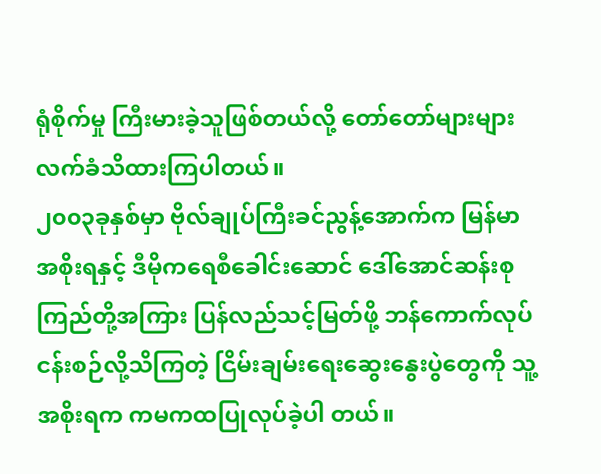ရုံစိုက်မှု ကြီးမားခဲ့သူဖြစ်တယ်လို့ တော်တော်များများလက်ခံသိထားကြပါတယ်။
၂၀၀၃ခုနှစ်မှာ ဗိုလ်ချုပ်ကြီးခင်ညွန့်အောက်က မြန်မာအစိုးရနှင့် ဒီမိုကရေစီခေါင်းဆောင် ဒေါ်အောင်ဆန်းစုကြည်တို့အကြား ပြန်လည်သင့်မြတ်ဖို့ ဘန်ကောက်လုပ်ငန်းစဉ်လို့သိကြတဲ့ ငြိမ်းချမ်းရေးဆွေးနွေးပွဲတွေကို သူ့အစိုးရက ကမကထပြုလုပ်ခဲ့ပါ တယ်။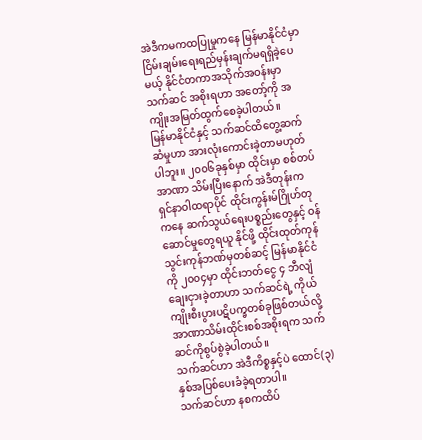အဲဒီကမကထပြုမှုကနေ မြန်မာနိုင်ငံမှာ ငြိမ်းချမ်းရေးရည်မှန်းချက်မရရှိခဲ့ပေမယ့် နိုင်ငံတကာအသိုက်အဝန်းမှာ သက်ဆင် အစိုးရဟာ အတော့်ကို အကျိုးအမြတ်ထွက်စေခဲ့ပါတယ်။
မြန်မာနိုင်ငံနှင့် သက်ဆင်ထိတွေ့ဆက်ဆံမှုဟာ အားလုံးကောင်းခဲ့တာမဟုတ်ပါဘူး။ ၂၀၀၆ခုနှစ်မှာ ထိုင်းမှာ စစ်တပ်အာဏာ သိမ်းပြီးနောက် အဲဒီတုန်းက ရှင်နာဝါထရာပိုင် ထိုင်းကွန်းမ်ဂြိုဟ်တုကနေ ဆက်သွယ်ရေးပစ္စည်းတွေနှင့် ဝန်ဆောင်မှုတွေရယူ နိုင်ဖို့ ထိုင်းထုတ်ကုန်သွင်းကုန်ဘဏ်မှတစ်ဆင့် မြန်မာနိုင်ငံကို ၂၀၀၄မှာ ထိုင်းဘတ်ငွေ ၄ ဘီလျံချေးငှားခဲ့တာဟာ သက်ဆင်ရဲ့ ကိုယ်ကျိုးစီးပွားပဋိပက္ခတစ်ခုဖြစ်တယ်လို့ အာဏာသိမ်းထိုင်းစစ်အစိုးရက သက်ဆင်ကိုစွပ်စွဲခဲ့ပါတယ်။
သက်ဆင်ဟာ အဲဒီကိစ္စနှင့်ပဲ ထောင်(၃)နှစ်အပြစ်ပေးခံခဲ့ရတာပါ။
သက်ဆင်ဟာ နစကထိပ်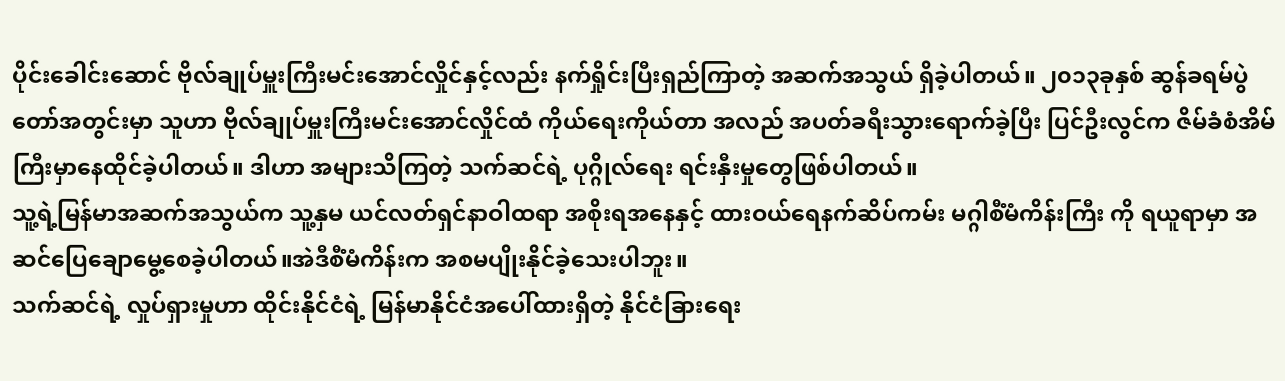ပိုင်းခေါင်းဆောင် ဗိုလ်ချုပ်မှူးကြီးမင်းအောင်လှိုင်နှင့်လည်း နက်ရှိုင်းပြီးရှည်ကြာတဲ့ အဆက်အသွယ် ရှိခဲ့ပါတယ်။ ၂၀၁၃ခုနှစ် ဆွန်ခရမ်ပွဲတော်အတွင်းမှာ သူဟာ ဗိုလ်ချုပ်မှူးကြီးမင်းအောင်လှိုင်ထံ ကိုယ်ရေးကိုယ်တာ အလည် အပတ်ခရီးသွားရောက်ခဲ့ပြီး ပြင်ဦးလွင်က ဇိမ်ခံစံအိမ်ကြီးမှာနေထိုင်ခဲ့ပါတယ်။ ဒါဟာ အများသိကြတဲ့ သက်ဆင်ရဲ့ ပုဂ္ဂိုလ်ရေး ရင်းနှီးမှုတွေဖြစ်ပါတယ်။
သူ့ရဲ့မြန်မာအဆက်အသွယ်က သူ့နှမ ယင်လတ်ရှင်နာဝါထရာ အစိုးရအနေနှင့် ထားဝယ်ရေနက်ဆိပ်ကမ်း မဂ္ဂါစီံမံကိန်းကြီး ကို ရယူရာမှာ အဆင်ပြေချောမွေ့စေခဲ့ပါတယ်။အဲဒီစီံမံကိန်းက အစမပျိုးနိုင်ခဲ့သေးပါဘူး။
သက်ဆင်ရဲ့ လှုပ်ရှားမှုဟာ ထိုင်းနိုင်ငံရဲ့ မြန်မာနိုင်ငံအပေါ်ထားရှိတဲ့ နိုင်ငံခြားရေး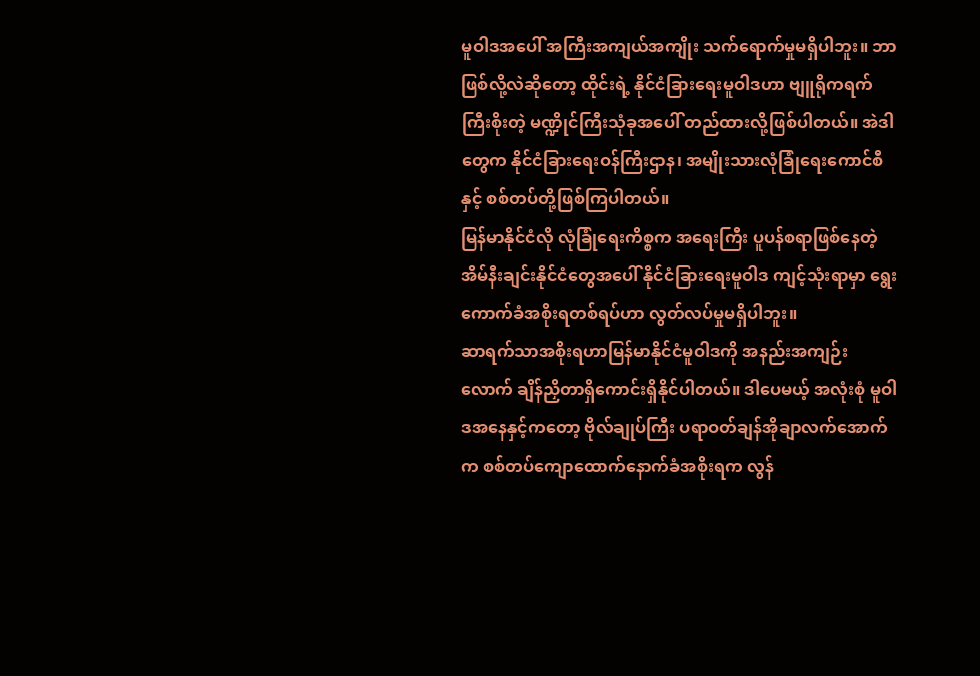မူဝါဒအပေါ် အကြီးအကျယ်အကျိုး သက်ရောက်မှုမရှိပါဘူး။ ဘာဖြစ်လို့လဲဆိုတော့ ထိုင်းရဲ့ နိုင်ငံခြားရေးမူဝါဒဟာ ဗျူရိုကရက်ကြီးစိုးတဲ့ မဏ္ဍိုင်ကြီးသုံခုအပေါ် တည်ထားလို့ဖြစ်ပါတယ်။ အဲဒါတွေက နိုင်ငံခြားရေးဝန်ကြီးဌာန၊ အမျိုးသားလုံခြုံရေးကောင်စီနှင့် စစ်တပ်တို့ဖြစ်ကြပါတယ်။
မြန်မာနိုင်ငံလို လုံခြုံရေးကိစ္စက အရေးကြီး ပူပန်စရာဖြစ်နေတဲ့ အိမ်နီးချင်းနိုင်ငံတွေအပေါ် နိုင်ငံခြားရေးမူဝါဒ ကျင့်သုံးရာမှာ ရွေးကောက်ခံအစိုးရတစ်ရပ်ဟာ လွတ်လပ်မှုမရှိပါဘူး။
ဆာရက်သာအစိုးရဟာမြန်မာနိုင်ငံမူဝါဒကို အနည်းအကျဉ်းလောက် ချိန်ညှိတာရှိကောင်းရှိနိုင်ပါတယ်။ ဒါပေမယ့် အလုံးစုံ မူဝါဒအနေနှင့်ကတော့ ဗိုလ်ချုပ်ကြီး ပရာဝတ်ချန်အိုချာလက်အောက်က စစ်တပ်ကျောထောက်နောက်ခံအစိုးရက လွန်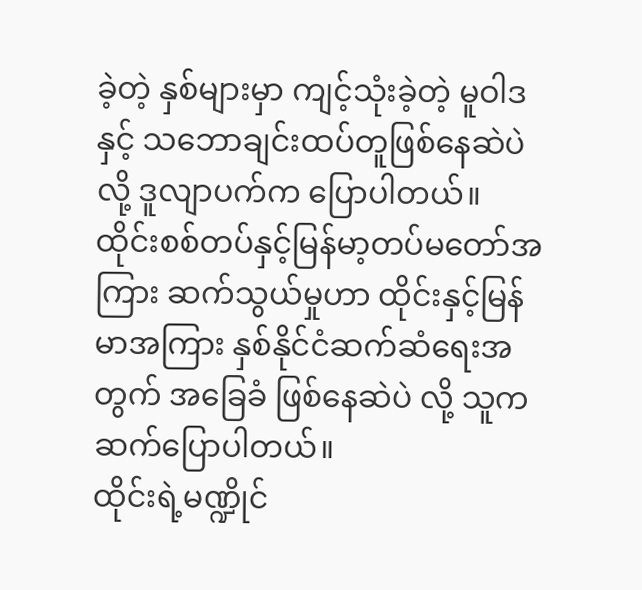ခဲ့တဲ့ နှစ်များမှာ ကျင့်သုံးခဲ့တဲ့ မူဝါဒနှင့် သဘောချင်းထပ်တူဖြစ်နေဆဲပဲလို့ ဒူလျာပက်က ပြောပါတယ်။
ထိုင်းစစ်တပ်နှင့်မြန်မာ့တပ်မတော်အကြား ဆက်သွယ်မှုဟာ ထိုင်းနှင့်မြန်မာအကြား နှစ်နိုင်ငံဆက်ဆံရေးအတွက် အခြေခံ ဖြစ်နေဆဲပဲ လို့ သူကဆက်ပြောပါတယ်။
ထိုင်းရဲ့မဏ္ဍိုင်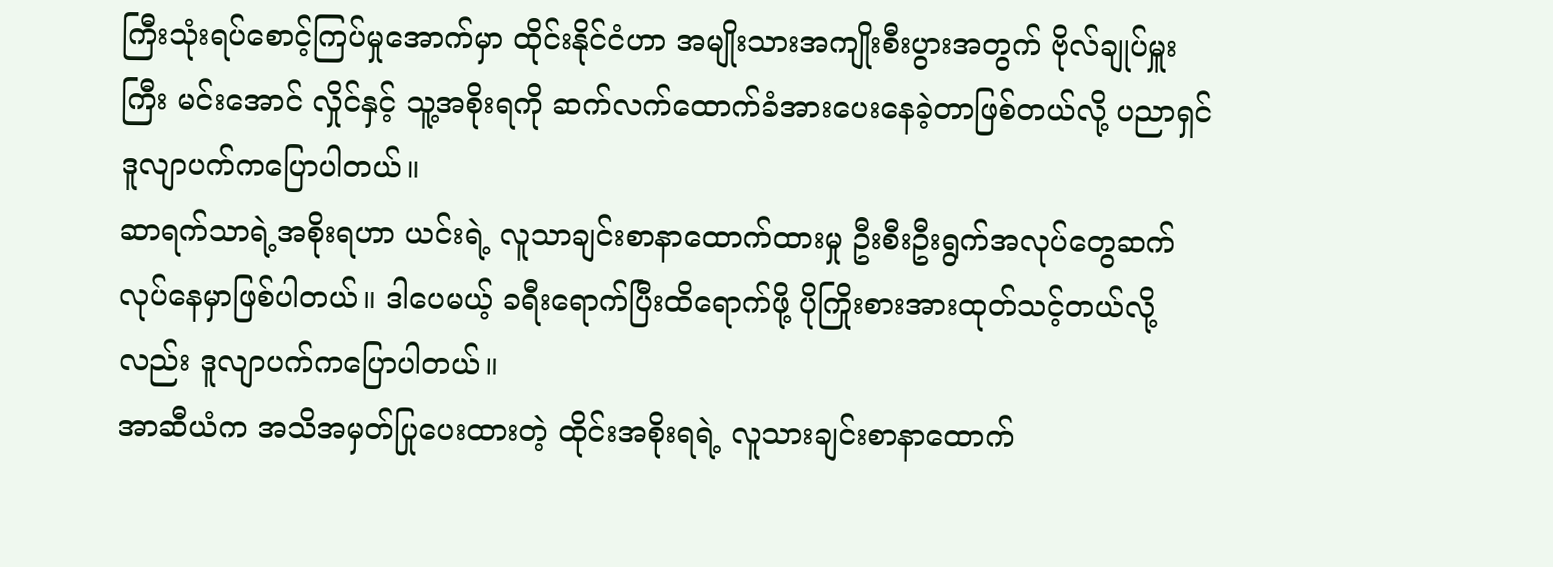ကြီးသုံးရပ်စောင့်ကြပ်မှုအောက်မှာ ထိုင်းနိုင်ငံဟာ အမျိုးသားအကျိုးစီးပွားအတွက် ဗိုလ်ချုပ်မှူးကြီး မင်းအောင် လှိုင်နှင့် သူ့အစိုးရကို ဆက်လက်ထောက်ခံအားပေးနေခဲ့တာဖြစ်တယ်လို့ ပညာရှင်ဒူလျာပက်ကပြောပါတယ်။
ဆာရက်သာရဲ့အစိုးရဟာ ယင်းရဲ့ လူသာချင်းစာနာထောက်ထားမှု ဦးစီးဦးရွက်အလုပ်တွေဆက်လုပ်နေမှာဖြစ်ပါတယ်။ ဒါပေမယ့် ခရီးရောက်ပြီးထိရောက်ဖို့ ပိုကြိုးစားအားထုတ်သင့်တယ်လို့လည်း ဒူလျာပက်ကပြောပါတယ်။
အာဆီယံက အသိအမှတ်ပြုပေးထားတဲ့ ထိုင်းအစိုးရရဲ့ လူသားချင်းစာနာထောက်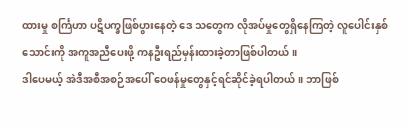ထားမှု စင်္ကြဟာ ပဋိပက္ခဖြစ်ပွားနေတဲ့ ဒေ သတွေက လိုအပ်မှုတွေရှိနေကြတဲ့ လူပေါင်းနှစ်သောင်းကို အကူအညီပေးဖို့ ကနဦးရည်မှန်းထားခဲ့တာဖြစ်ပါတယ်။
ဒါပေမယ့် အဲဒီအစီအစဉ်အပေါ် ဝေဖန်မှုတွေနှင့်ရင်ဆိုင်ခဲ့ရပါတယ်။ ဘာဖြစ်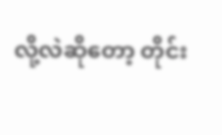လို့လဲဆိုတော့ တိုင်း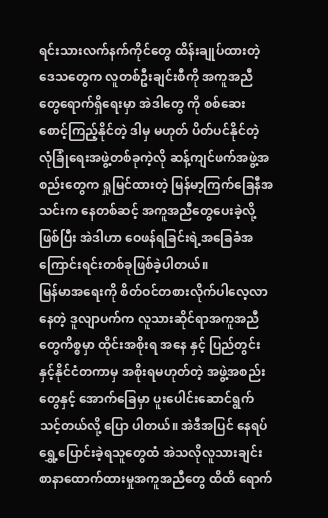ရင်းသားလက်နက်ကိုင်တွေ ထိန်းချုပ်ထားတဲ့ ဒေသတွေက လူတစ်ဦးချင်းစီကို အကူအညီတွေရောက်ရှိရေးမှာ အဲဒါတွေ ကို စစ်ဆေးစောင့်ကြည့်နိုင်တဲ့ ဒါမှ မဟုတ် ပိတ်ပင်နိုင်တဲ့ လုံခြုံရေးအဖွဲ့တစ်ခုကဲ့လို ဆန့်ကျင်ဖက်အဖွဲ့အစည်းတွေက ရှုမြင်ထားတဲ့ မြန်မာ့ကြက်ခြေနီအသင်းက နေတစ်ဆင့် အကူအညီတွေပေးခဲ့လို့ဖြစ်ပြီး အဲဒါဟာ ဝေဖန်ရခြင်းရဲ့အခြေခံအကြောင်းရင်းတစ်ခုဖြစ်ခဲ့ပါတယ်။
မြန်မာအရေးကို စိတ်ဝင်တစားလိုက်ပါလေ့လာနေတဲ့ ဒူလျာပက်က လူသားဆိုင်ရာအကူအညီတွေကိစ္စမှာ ထိုင်းအစိုးရ အနေ နှင့် ပြည်တွင်းနှင့်နိုင်ငံတကာမှ အစိုးရမဟုတ်တဲ့ အဖွဲ့အစည်းတွေနှင့် အောက်ခြေမှာ ပူးပေါင်းဆောင်ရွက်သင့်တယ်လို့ ပြော ပါတယ်။ အဲဒီအပြင် နေရပ်ရွှေ့ပြောင်းခဲ့ရသူတွေထံ အဲသလိုလူသားချင်း စာနာထောက်ထားမှုအကူအညီတွေ ထိထိ ရောက်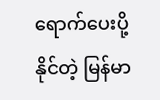ရောက်ပေးပို့နိုင်တဲ့ မြန်မာ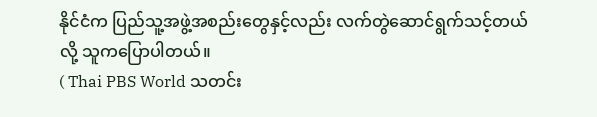နိုင်ငံက ပြည်သူ့အဖွဲ့အစည်းတွေနှင့်လည်း လက်တွဲဆောင်ရွက်သင့်တယ်လို့ သူကပြောပါတယ်။
( Thai PBS World သတင်း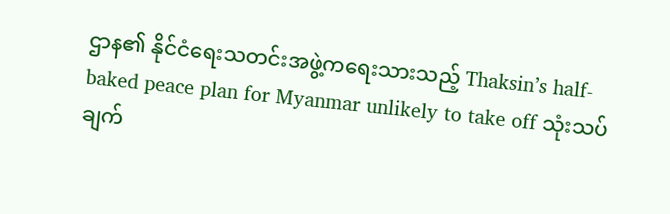ဌာန၏ နိုင်ငံရေးသတင်းအဖွဲ့ကရေးသားသည့် Thaksin’s half-baked peace plan for Myanmar unlikely to take off သုံးသပ်ချက်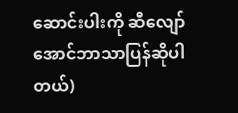ဆောင်းပါးကို ဆီလျော်အောင်ဘာသာပြန်ဆိုပါတယ်)